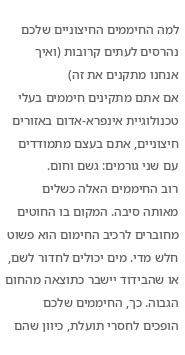למה החיממים החיצוניים שלכם נהרסים לעתים קרובות (ואיך אנחנו מתקנים את זה)
אם אתם מתקינים חיממים בעלי טכנולוגיית אינפרא-אדום באזורים חיצוניים, אתם בעצם מתמודדים עם שני גורמים: גשם וחום.
רוב החיממים האלה כשלים מאותה סיבה. המקום בו החוטים מחוברים לרכיב החימום הוא פשוט חלש מדי. מים יכולים לחדור לשם, או שהבידוד יישבר כתוצאה מהחום הגבוה. כך, החיממים שלכם הופכים לחסרי תועלת, כיוון שהם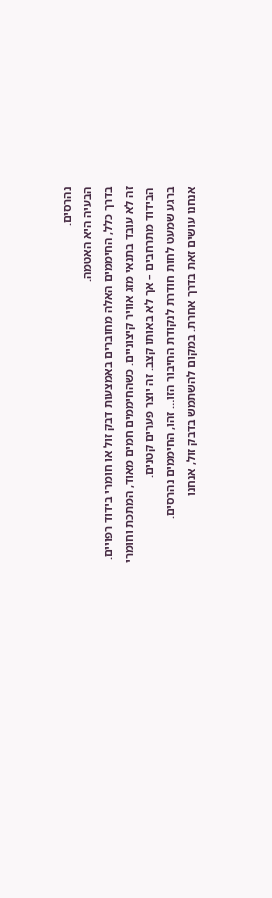נהרסים.
הבעיה היא האטמה.
בדרך כלל, החיממים האלה מחוברים באמצעות דבק זול או חומרי בידוד רפויים. זה לא עובד בתנאי מזג אוויר קיצוניים. כשהחיממים חמים מאוד, המתכת וחומרי הבידוד מתרחבים – אך לא באותו קצב. זה יוצר פערים קטנים.
ברגע שמעט לחות חודרת לנקודת החיבור הזו… זהו, החיממים נהרסים.
אנחנו עושים זאת בדרך אחרת. במקום להשתמש בדבק זול, אנחנו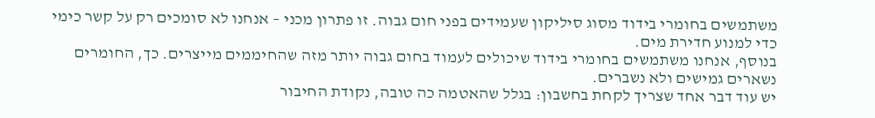משתמשים בחומרי בידוד מסוג סיליקון שעמידים בפני חום גבוה. זו פתרון מכני – אנחנו לא סומכים רק על קשר כימי כדי למנוע חדירת מים.
בנוסף, אנחנו משתמשים בחומרי בידוד שיכולים לעמוד בחום גבוה יותר מזה שהחיממים מייצרים. כך, החומרים נשארים גמישים ולא נשברים.
יש עוד דבר אחד שצריך לקחת בחשבון: בגלל שהאטמה כה טובה, נקודת החיבור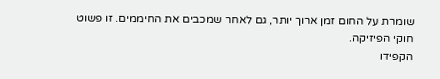שומרת על החום זמן ארוך יותר, גם לאחר שמכבים את החיממים. זו פשוט חוקי הפיזיקה.
הקפידו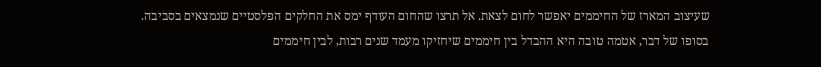שעיצוב המארז של החיממים יאפשר לחום לצאת. אל תרצו שהחום העודף ימס את החלקים הפלסטיים שנמצאים בסביבה.
בסופו של דבר, אטמה טובה היא ההבדל בין חיממים שיחזיקו מעמד שנים רבות, לבין חיממים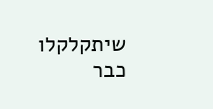שיתקלקלו כבר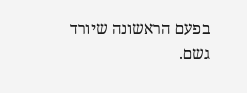בפעם הראשונה שיורד גשם.